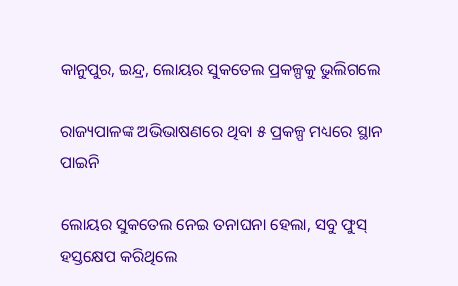କାନୁପୁର, ଇନ୍ଦ୍ର, ଲୋୟର ସୁକତେଲ ପ୍ରକଳ୍ପକୁ ଭୁଲିଗଲେ

ରାଜ୍ୟପାଳଙ୍କ ଅଭିଭାଷଣରେ ଥିବା ୫ ପ୍ରକଳ୍ପ ମଧ୍ୟରେ ସ୍ଥାନ ପାଇନି

ଲୋୟର ସୁକତେଲ ନେଇ ତନାଘନା ହେଲା, ସବୁ ଫୁସ୍
ହସ୍ତକ୍ଷେପ କରିଥିଲେ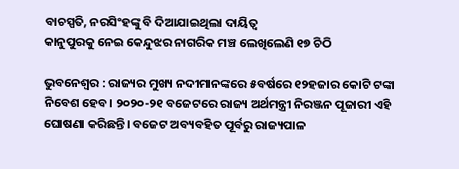ବାଚସ୍ପତି, ନରସିଂହଙ୍କୁ ବି ଦିଆଯାଇଥିଲା ଦାୟିତ୍ବ
କାନୁପୁରକୁ ନେଇ କେନ୍ଦୁଝର ନାଗରିକ ମଞ୍ଚ ଲେଖିଲେଣି ୧୭ ଚିଠି

ଭୁବନେଶ୍ବର : ରାଜ୍ୟର ମୁଖ୍ୟ ନଦୀମାନଙ୍କରେ ୫ବର୍ଷରେ ୧୨ହଜାର କୋଟି ଟଙ୍କା ନିବେଶ ହେବ। ୨୦୨୦-୨୧ ବଜେଟରେ ରାଜ୍ୟ ଅର୍ଥମନ୍ତ୍ରୀ ନିରଞ୍ଜନ ପୂଜାରୀ ଏହି ଘୋଷଣା କରିଛନ୍ତି। ବଜେଟ ଅବ୍ୟବହିତ ପୂର୍ବରୁ ରାଜ୍ୟପାଳ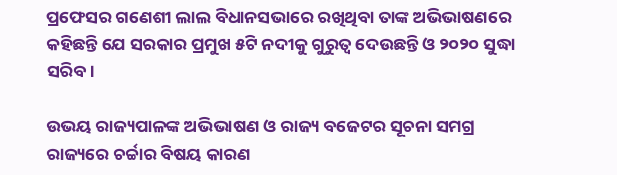ପ୍ରଫେସର ଗଣେଶୀ ଲାଲ ବିଧାନସଭାରେ ରଖିଥିବା ତାଙ୍କ ଅଭିଭାଷଣରେ କହିଛନ୍ତି ଯେ ସରକାର ପ୍ରମୁଖ ୫ଟି ନଦୀକୁ ଗୁରୁତ୍ବ ଦେଉଛନ୍ତି ଓ ୨୦୨୦ ସୁଦ୍ଧା ସରିବ।

ଉଭୟ ରାଜ୍ୟପାଳଙ୍କ ଅଭିଭାଷଣ ଓ ରାଜ୍ୟ ବଜେଟର ସୂଚନା ସମଗ୍ର ରାଜ୍ୟରେ ଚର୍ଚ୍ଚାର ବିଷୟ କାରଣ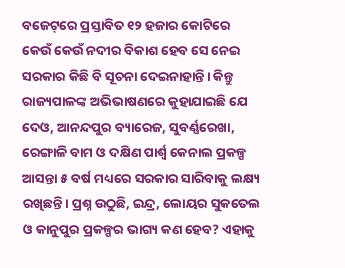ବଜେଟ୍‌ରେ ପ୍ରସ୍ତାବିତ ୧୨ ହଜାର କୋଟିରେ କେଉଁ କେଉଁ ନଦୀର ବିକାଶ ହେବ ସେ ନେଇ ସରକାର କିଛି ବି ସୂଚନା ଦେଇନାହାନ୍ତି। କିନ୍ତୁ ରାଜ୍ୟପାଳଙ୍କ ଅଭିଭାଷଣରେ କୁହାଯାଇଛି ଯେ ଦେଓ, ଆନନ୍ଦପୁର ବ୍ୟାରେଜ, ସୁବର୍ଣ୍ଣରେଖା, ରେଙ୍ଗାଳି ବାମ ଓ ଦକ୍ଷିଣ ପାର୍ଶ୍ବ କେନାଲ ପ୍ରକଳ୍ପ ଆସନ୍ତା ୫ ବର୍ଷ ମଧ୍ୟରେ ସରକାର ସାରିବାକୁ ଲକ୍ଷ୍ୟ ରଖିଛନ୍ତି। ପ୍ରଶ୍ନ ଉଠୁଛି, ଇନ୍ଦ୍ର, ଲୋୟର ସୁକତେଲ ଓ କାନୁପୁର ପ୍ରକଳ୍ପର ଭାଗ୍ୟ କଣ ହେବ? ଏହାକୁ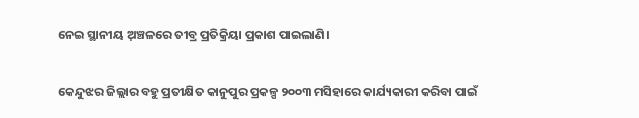ନେଇ ସ୍ଥାନୀୟ ଅ଼ଞ୍ଚଳରେ ତୀବ୍ର ପ୍ରତିକ୍ରିୟା ପ୍ରକାଶ ପାଇଲାଣି।

କେନ୍ଦୁଝର ଜିଲ୍ଲାର ବହୁ ପ୍ରତୀକ୍ଷିତ କାନୁପୁର ପ୍ରକଳ୍ପ ୨୦୦୩ ମସିହାରେ କାର୍ଯ୍ୟକାରୀ କରିବା ପାଇଁ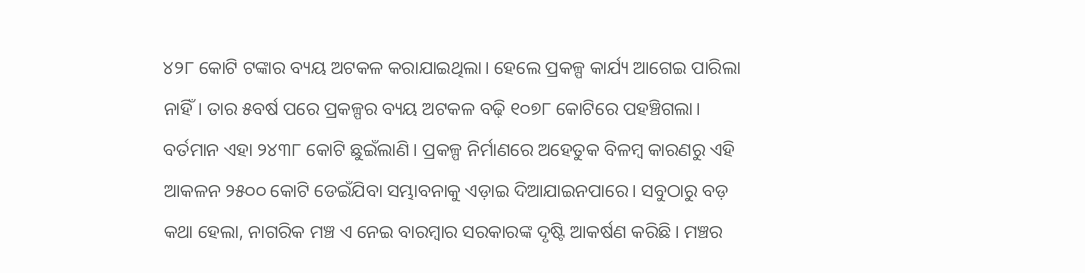୪୨୮ କୋଟି ଟଙ୍କାର ବ୍ୟୟ ଅଟକଳ କରାଯାଇଥିଲା। ହେଲେ ପ୍ରକଳ୍ପ କାର୍ଯ୍ୟ ଆଗେଇ ପାରିଲା ନାହିଁ। ତାର ୫ବର୍ଷ ପରେ ପ୍ରକଳ୍ପର ବ୍ୟୟ ଅଟକଳ ବଢ଼ି ୧୦୭୮ କୋଟିରେ ପହଞ୍ଚିଗଲା। ବର୍ତମାନ ଏହା ୨୪୩୮ କୋଟି ଛୁଇଁଲାଣି। ପ୍ରକଳ୍ପ ନିର୍ମାଣରେ ଅହେତୁକ ବିଳମ୍ବ କାରଣରୁ ଏହି ଆକଳନ ୨୫୦୦ କୋଟି ଡେଇଁଯିବା ସମ୍ଭାବନାକୁ ଏଡ଼ାଇ ଦିଆଯାଇନପାରେ। ସବୁଠାରୁ ବଡ଼ କଥା ହେଲା, ନାଗରିକ ମଞ୍ଚ ଏ ନେଇ ବାରମ୍ବାର ସରକାରଙ୍କ ଦୃଷ୍ଟି ଆକର୍ଷଣ କରିଛି। ମଞ୍ଚର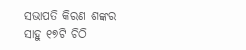ସଭାପତି କିରଣ ଶଙ୍କର ସାହୁ ୧୭ଟି ଚିଠି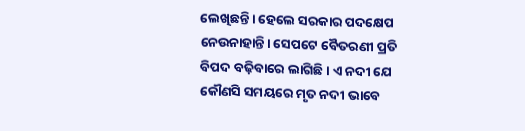ଲେଖିଛନ୍ତି। ହେଲେ ସରକାର ପଦକ୍ଷେପ ନେଉନାହାନ୍ତି। ସେପଟେ ବୈତରଣୀ ପ୍ରତି ବିପଦ ବଢ଼ିବାରେ ଲାଗିଛି। ଏ ନଦୀ ଯେ କୌଣସି ସମୟରେ ମୃତ ନଦୀ ଭାବେ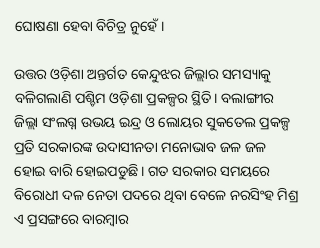ଘୋଷଣା ହେବା ବିଚିତ୍ର ନୁହେଁ।

ଉତ୍ତର ଓଡ଼ିଶା ଅନ୍ତର୍ଗତ କେନ୍ଦୁଝର ଜିଲ୍ଲାର ସମସ୍ୟାକୁ ବଳିଗଲାଣି ପଶ୍ଚିମ ଓଡ଼ିଶା ପ୍ରକଳ୍ପର ସ୍ଥିତି। ବଲାଙ୍ଗୀର ଜିଲ୍ଲା ସଂଲଗ୍ନ ଉଭୟ ଇନ୍ଦ୍ର ଓ ଲୋୟର ସୁକତେଲ ପ୍ରକଳ୍ପ ପ୍ରତି ସରକାରଙ୍କ ଉଦାସୀନତା ମନୋଭାବ ଜଳ ଜଳ ହୋଇ ବାରି ହୋଇପଡୁଛି। ଗତ ସରକାର ସମୟରେ ବିରୋଧୀ ଦଳ ନେତା ପଦରେ ଥିବା ବେଳେ ନରସିଂହ ମିଶ୍ର ଏ ପ୍ରସଙ୍ଗରେ ବାରମ୍ବାର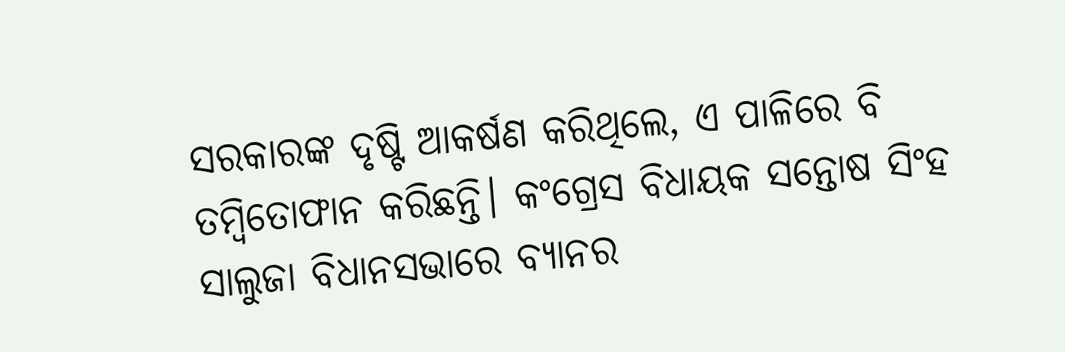ସରକାରଙ୍କ ଦୃଷ୍ଟି ଆକର୍ଷଣ କରିଥିଲେ, ଏ ପାଳିରେ ବି ତମ୍ବିତୋଫାନ କରିଛନ୍ତି। କଂଗ୍ରେସ ବିଧାୟକ ସନ୍ତୋଷ ସିଂହ ସାଲୁଜା ବିଧାନସଭାରେ ବ୍ୟାନର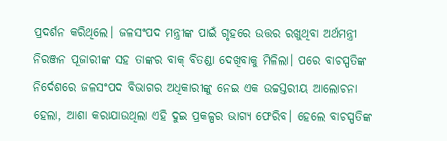ପ୍ରଦର୍ଶନ କରିଥିଲେ। ଜଳସଂପଦ ମନ୍ତ୍ରୀଙ୍କ ପାଇଁ ଗୃହରେ ଉତ୍ତର ରଖୁଥିବା ଅର୍ଥମନ୍ତ୍ରୀ ନିରଞ୍ଜନ ପୂଜାରୀଙ୍କ ସହ ତାଙ୍କର ବାକ୍‌ ବିତଣ୍ଡା ଦେଖିବାକୁ ମିଳିଲା। ପରେ ବାଚସ୍ପତିଙ୍କ ନିର୍ଦେଶରେ ଜଳସଂପଦ ବିଭାଗର ଅଧିକାରୀଙ୍କୁ ନେଇ ଏକ ଉଚ୍ଚସ୍ତରୀୟ ଆଲୋଚନା ହେଲା, ଆଶା କରାଯାଉଥିଲା ଏହି ଦୁଇ ପ୍ରକଳ୍ପର ଭାଗ୍ୟ ଫେରିବ। ହେଲେ ବାଚସ୍ପତିଙ୍କ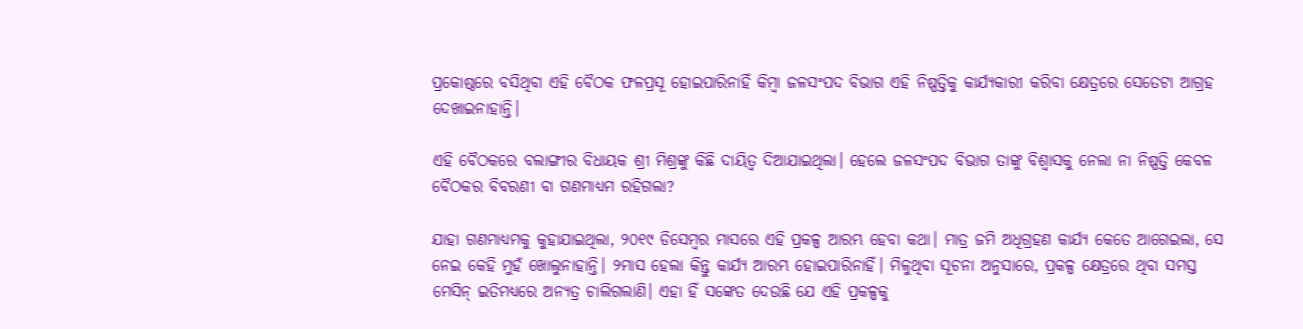ପ୍ରକୋଷ୍ଠରେ ବସିଥିବା ଏହି ବୈଠକ ଫଳପ୍ରସୂ ହୋଇପାରିନାହିଁ କିମ୍ବା ଜଳସଂପଦ ବିଭାଗ ଏହି ନିଷ୍ପତ୍ତିକୁ କାର୍ଯ୍ୟକାରୀ କରିବା କ୍ଷେତ୍ରରେ ସେତେଟା ଆଗ୍ରହ ଦେଖାଇନାହାନ୍ତି।

ଏହି ବୈଠକରେ ବଲାଙ୍ଗୀର ବିଧାୟକ ଶ୍ରୀ ମିଶ୍ରଙ୍କୁ କିଛି ଦାୟିତ୍ବ ଦିଆଯାଇଥିଲା। ହେଲେ ଜଳସଂପଦ ବିଭାଗ ତାଙ୍କୁ ବିଶ୍ବାସକୁ ନେଲା ନା ନିଷ୍ପତ୍ତି କେବଳ ବୈଠକର ବିବରଣୀ ବା ଗଣମାଧ୍ୟମ ରହିଗଲା?

ଯାହା ଗଣମାଧ୍ୟମକୁ କୁହାଯାଇଥିଲା, ୨୦୧୯ ଡିସେମ୍ବର ମାସରେ ଏହି ପ୍ରକଳ୍ପ ଆରମ୍ଭ ହେବା କଥା। ମାତ୍ର ଜମି ଅଧିଗ୍ରହଣ କାର୍ଯ୍ୟ କେତେ ଆଗେଇଲା, ସେ ନେଇ କେହି ମୁହଁ ଖୋଲୁନାହାନ୍ତି। ୨ମାସ ହେଲା କିନ୍ତୁ କାର୍ଯ୍ୟ ଆରମ୍ଭ ହୋଇପାରିନାହିଁ। ମିଳୁଥିବା ସୂଚନା ଅନୁସାରେ, ପ୍ରକଳ୍ପ କ୍ଷେତ୍ରରେ ଥିବା ସମସ୍ତ ମେସିନ୍ ଇତିମଧ୍ୟରେ ଅନ୍ୟତ୍ର ଚାଲିଗଲାଣି। ଏହା ହିଁ ସଙ୍କେତ ଦେଉଛି ଯେ ଏହି ପ୍ରକଳ୍ପକୁ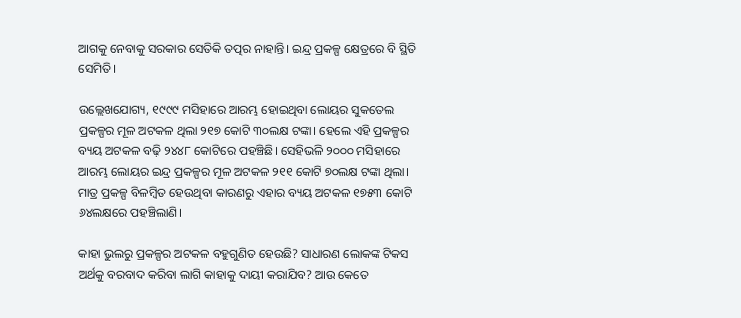ଆଗକୁ ନେବାକୁ ସରକାର ସେତିକି ତତ୍ପର ନାହାନ୍ତି। ଇନ୍ଦ୍ର ପ୍ରକଳ୍ପ କ୍ଷେତ୍ରରେ ବି ସ୍ଥିତି ସେମିତି।

ଉଲ୍ଲେଖଯୋଗ୍ୟ, ୧୯୯୯ ମସିହାରେ ଆରମ୍ଭ ହୋଇଥିବା ଲୋୟର ସୁକତେଲ ପ୍ରକଳ୍ପର ମୂଳ ଅଟକଳ ଥିଲା ୨୧୭ କୋଟି ୩୦ଲକ୍ଷ ଟଙ୍କା। ହେଲେ ଏହି ପ୍ରକଳ୍ପର ବ୍ୟୟ ଅଟକଳ ବଢ଼ି ୨୪୪୮ କୋଟିରେ ପହଞ୍ଚିଛି। ସେହିଭଳି ୨୦୦୦ ମସିହାରେ ଆରମ୍ଭ ଲୋୟର ଇନ୍ଦ୍ର ପ୍ରକଳ୍ପର ମୂଳ ଅଟକଳ ୨୧୧ କୋଟି ୭୦ଲକ୍ଷ ଟଙ୍କା ଥିଲା। ମାତ୍ର ପ୍ରକଳ୍ପ ବିଳମ୍ବିତ ହେଉଥିବା କାରଣରୁ ଏହାର ବ୍ୟୟ ଅଟକଳ ୧୭୫୩ କୋଟି ୬୪ଲକ୍ଷରେ ପହଞ୍ଚିଲାଣି।

କାହା ଭୁଲରୁ ପ୍ରକଳ୍ପର ଅଟକଳ ବହୁଗୁଣିତ ହେଉଛି? ସାଧାରଣ ଲୋକଙ୍କ ଟିକସ ଅର୍ଥକୁ ବରବାଦ କରିବା ଲାଗି କାହାକୁ ଦାୟୀ କରାଯିବ? ଆଉ କେତେ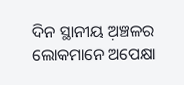ଦିନ ସ୍ଥାନୀୟ ଅ଼ଞ୍ଚଳର ଲୋକମାନେ ଅପେକ୍ଷା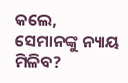କଲେ, ସେମାନଙ୍କୁ ନ୍ୟାୟ ମିଳିବ?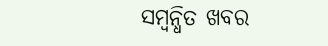ସମ୍ବନ୍ଧିତ ଖବର